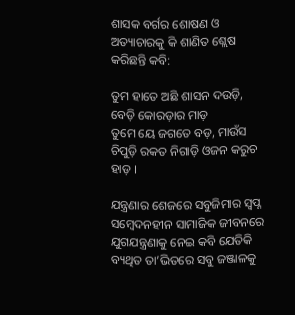ଶାସକ ବର୍ଗର ଶୋଷଣ ଓ ଅତ୍ୟାଚାରକୁ କି ଶାଣିତ ଶ୍ଲେଷ କରିଛନ୍ତି କବି:

ତୁମ ହାତେ ଅଛି ଶାସନ ଦଉଡ଼ି, ବେଡ଼ି କୋରଡ଼ାର ମାଡ଼
ତୁମେ ୟେ ଜଗତେ ବଡ଼, ମାଉଁସ ଚିପୁଡ଼ି ରକତ ନିଗାଡ଼ି ଓଜନ କରୁଚ ହାଡ଼ ।

ଯନ୍ତ୍ରଣାର ଶେଜରେ ସବୁଜିମାର ସ୍ଵପ୍ନ
ସମ୍ବେଦନହୀନ ସାମାଜିକ ଜୀବନରେ ଯୁଗଯନ୍ତ୍ରଣାକୁ ନେଇ କବି ଯେତିକି ବ୍ୟଥିତ ତା’ଭିତରେ ସବୁ ଜଞ୍ଜାଳକୁ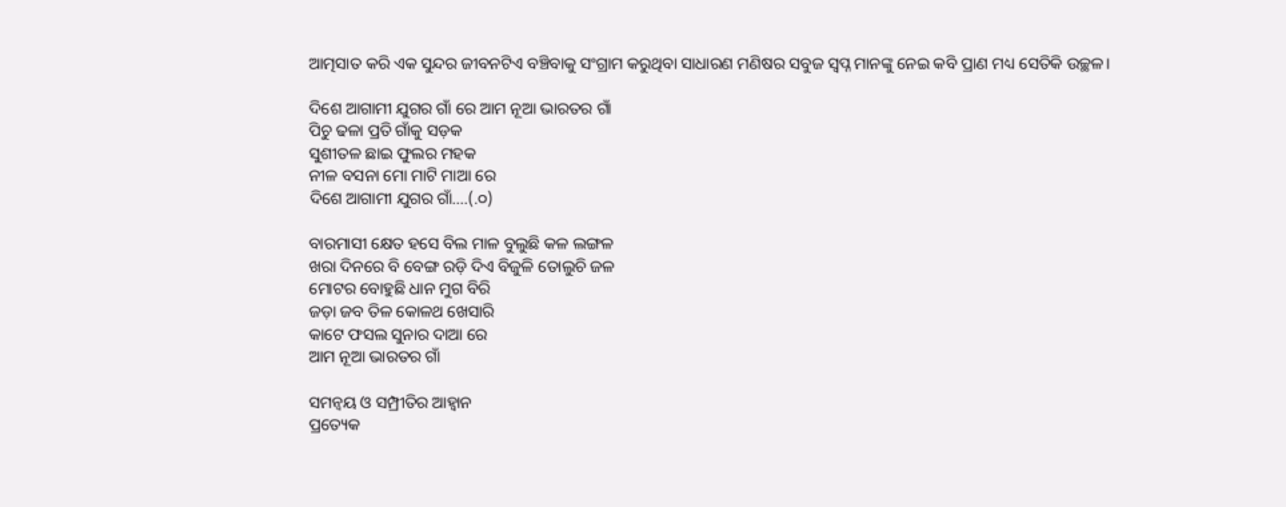ଆତ୍ମସାତ କରି ଏକ ସୁନ୍ଦର ଜୀବନଟିଏ ବଞ୍ଚିବାକୁ ସଂଗ୍ରାମ କରୁଥିବା ସାଧାରଣ ମଣିଷର ସବୁଜ ସ୍ଵପ୍ନ ମାନଙ୍କୁ ନେଇ କବି ପ୍ରାଣ ମଧ୍ୟ ସେତିକି ଉଚ୍ଛଳ।

ଦିଶେ ଆଗାମୀ ଯୁଗର ଗାଁ ରେ ଆମ ନୂଆ ଭାରତର ଗାଁ
ପିଚୁ ଢଳା ପ୍ରତି ଗାଁକୁ ସଡ଼କ
ସୁଶୀତଳ ଛାଇ ଫୁଲର ମହକ
ନୀଳ ବସନା ମୋ ମାଟି ମାଆ ରେ
ଦିଶେ ଆଗାମୀ ଯୁଗର ଗାଁ….(.୦)

ବାରମାସୀ କ୍ଷେତ ହସେ ବିଲ ମାଳ ବୁଲୁଛି କଳ ଲଙ୍ଗଳ
ଖରା ଦିନରେ ବି ବେଙ୍ଗ ରଡ଼ି ଦିଏ ବିଜୁଳି ତୋଲୁଚି ଜଳ
ମୋଟର ବୋହୁଛି ଧାନ ମୁଗ ବିରି
ଜଡ଼ା ଜବ ତିଳ କୋଳଥ ଖେସାରି
କାଟେ ଫସଲ ସୁନାର ଦାଆ ରେ
ଆମ ନୂଆ ଭାରତର ଗାଁ

ସମନ୍ଵୟ ଓ ସମ୍ପ୍ରୀତିର ଆହ୍ଵାନ
ପ୍ରତ୍ୟେକ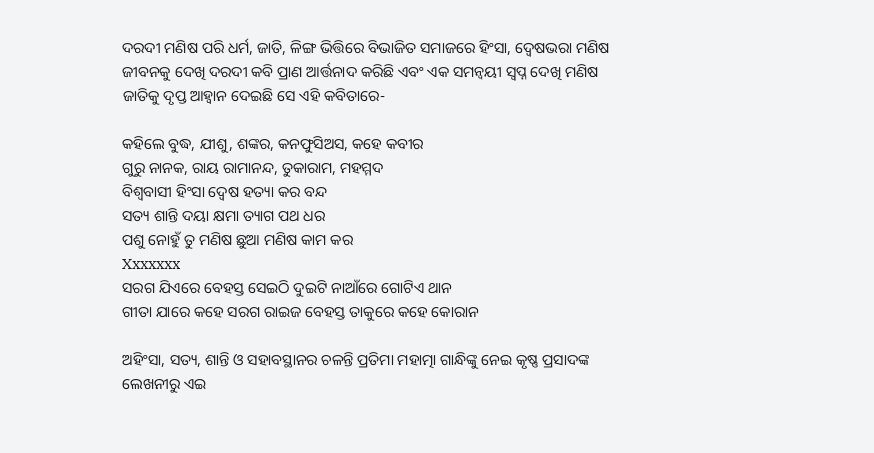ଦରଦୀ ମଣିଷ ପରି ଧର୍ମ, ଜାତି, ଳିଙ୍ଗ ଭିତ୍ତିରେ ବିଭାଜିତ ସମାଜରେ ହିଂସା, ଦ୍ଵେଷଭରା ମଣିଷ ଜୀବନକୁ ଦେଖି ଦରଦୀ କବି ପ୍ରାଣ ଆର୍ତ୍ତନାଦ କରିଛି ଏବଂ ଏକ ସମନ୍ଵୟୀ ସ୍ଵପ୍ନ ଦେଖି ମଣିଷ ଜାତିକୁ ଦୃପ୍ତ ଆହ୍ଵାନ ଦେଇଛି ସେ ଏହି କବିତାରେ-

କହିଲେ ବୁଦ୍ଧ, ଯୀଶୁ, ଶଙ୍କର, କନଫୁସିଅସ, କହେ କବୀର
ଗୁରୁ ନାନକ, ରାୟ ରାମାନନ୍ଦ, ତୁକାରାମ, ମହମ୍ମଦ
ବିଶ୍ଵବାସୀ ହିଂସା ଦ୍ଵେଷ ହତ୍ୟା କର ବନ୍ଦ
ସତ୍ୟ ଶାନ୍ତି ଦୟା କ୍ଷମା ତ୍ୟାଗ ପଥ ଧର
ପଶୁ ନୋହୁଁ ତୁ ମଣିଷ ଛୁଆ ମଣିଷ କାମ କର
Xxxxxxx
ସରଗ ଯିଏରେ ବେହସ୍ତ ସେଇଠି ଦୁଇଟି ନାଆଁରେ ଗୋଟିଏ ଥାନ
ଗୀତା ଯାରେ କହେ ସରଗ ରାଇଜ ବେହସ୍ତ ତାକୁରେ କହେ କୋରାନ

ଅହିଂସା, ସତ୍ୟ, ଶାନ୍ତି ଓ ସହାବସ୍ଥାନର ଚଳନ୍ତି ପ୍ରତିମା ମହାତ୍ମା ଗାନ୍ଧିଙ୍କୁ ନେଇ କୃଷ୍ଣ ପ୍ରସାଦଙ୍କ ଲେଖନୀରୁ ଏଇ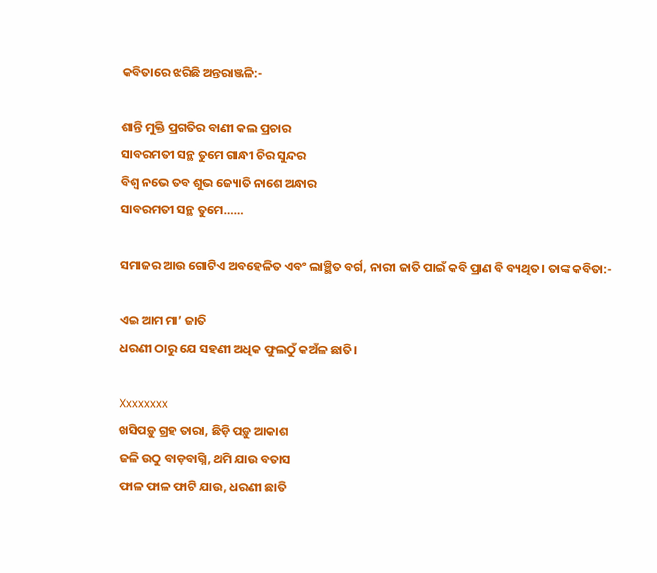କବିତାରେ ଝରିଛି ଅନ୍ତରାଞ୍ଜଳି:-

ଶାନ୍ତି ମୁକ୍ତି ପ୍ରଗତିର ବାଣୀ କଲ ପ୍ରଚାର
ସାବରମତୀ ସନ୍ଥ ତୁମେ ଗାନ୍ଧୀ ଚିର ସୁନ୍ଦର
ବିଶ୍ଵ ନଭେ ତବ ଶୁଭ ଜ୍ୟୋତି ନାଶେ ଅନ୍ଧାର
ସାବରମତୀ ସନ୍ଥ ତୁମେ……

ସମାଜର ଆଉ ଗୋଟିଏ ଅବହେଳିତ ଏବଂ ଲାଞ୍ଛିତ ବର୍ଗ, ନାରୀ ଜାତି ପାଇଁ କବି ପ୍ରାଣ ବି ବ୍ୟଥିତ। ତାଙ୍କ କବିତା:-

ଏଇ ଆମ ମା’ ଜାତି
ଧରଣୀ ଠାରୁ ଯେ ସହଣୀ ଅଧିକ ଫୁଲଠୁଁ କଅଁଳ ଛାତି।

Xxxxxxxx
ଖସିପଡ଼ୁ ଗ୍ରହ ତାରା, ଛିଡ଼ି ପଡ଼ୁ ଆକାଶ
ଜଳି ଉଠୁ ବାଡ଼ବାଗ୍ନି, ଥମି ଯାଉ ବତାସ
ଫାଳ ଫାଳ ଫାଟି ଯାଉ, ଧରଣୀ ଛାତି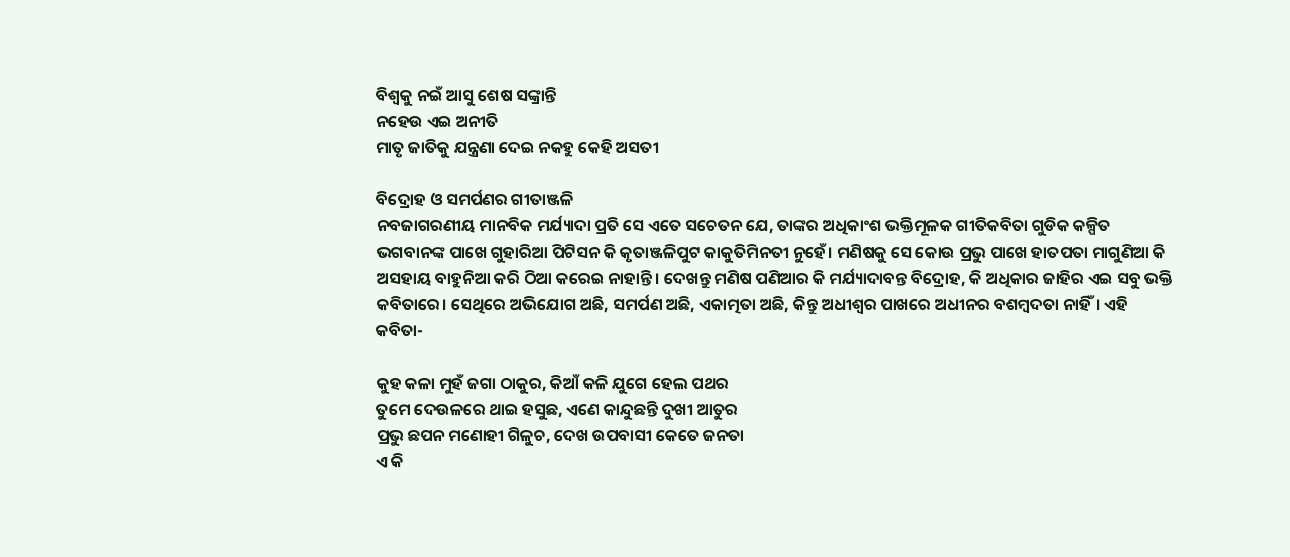ବିଶ୍ଵକୁ ନଇଁ ଆସୁ ଶେଷ ସଙ୍କ୍ରାନ୍ତି
ନହେଉ ଏଇ ଅନୀତି
ମାତୃ ଜାତିକୁ ଯନ୍ତ୍ରଣା ଦେଇ ନକହୁ କେହି ଅସତୀ

ବିଦ୍ରୋହ ଓ ସମର୍ପଣର ଗୀତାଞ୍ଜଳି
ନବଜାଗରଣୀୟ ମାନବିକ ମର୍ଯ୍ୟାଦା ପ୍ରତି ସେ ଏତେ ସଚେତନ ଯେ, ତାଙ୍କର ଅଧିକାଂଶ ଭକ୍ତିମୂଳକ ଗୀତିକବିତା ଗୁଡିକ କଳ୍ପିତ ଭଗବାନଙ୍କ ପାଖେ ଗୁହାରିଆ ପିଟିସନ କି କୃତାଞ୍ଜଳିପୁଟ କାକୁତିମିନତୀ ନୁହେଁ। ମଣିଷକୁ ସେ କୋଉ ପ୍ରଭୁ ପାଖେ ହାତପତା ମାଗୁଣିଆ କି ଅସହାୟ ବାହୁନିଆ କରି ଠିଆ କରେଇ ନାହାନ୍ତି। ଦେଖନ୍ତୁ ମଣିଷ ପଣିଆର କି ମର୍ଯ୍ୟାଦାବନ୍ତ ବିଦ୍ରୋହ, କି ଅଧିକାର ଜାହିର ଏଇ ସବୁ ଭକ୍ତି କବିତାରେ। ସେଥିରେ ଅଭିଯୋଗ ଅଛି, ସମର୍ପଣ ଅଛି, ଏକାତ୍ମତା ଅଛି, କିନ୍ତୁ ଅଧୀଶ୍ଵର ପାଖରେ ଅଧୀନର ବଶମ୍ବଦତା ନାହିଁ। ଏହି କବିତା-

କୁହ କଳା ମୁହଁ ଜଗା ଠାକୁର, କିଆଁ କଳି ଯୁଗେ ହେଲ ପଥର
ତୁମେ ଦେଉଳରେ ଥାଇ ହସୁଛ, ଏଣେ କାନ୍ଦୁଛନ୍ତି ଦୁଖୀ ଆତୁର
ପ୍ରଭୁ ଛପନ ମଣୋହୀ ଗିଳୁଚ, ଦେଖ ଉପବାସୀ କେତେ ଜନତା
ଏ କି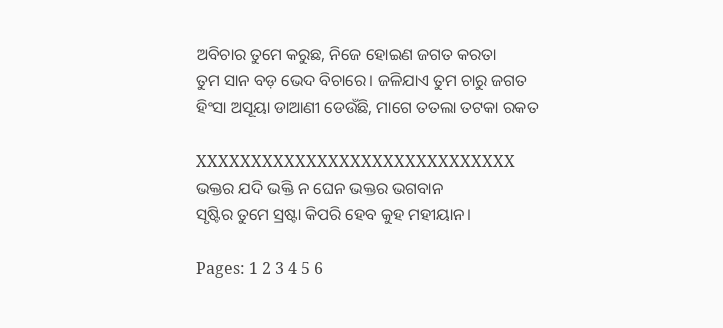ଅବିଚାର ତୁମେ କରୁଛ, ନିଜେ ହୋଇଣ ଜଗତ କରତା
ତୁମ ସାନ ବଡ଼ ଭେଦ ବିଚାରେ। ଜଳିଯାଏ ତୁମ ଚାରୁ ଜଗତ
ହିଂସା ଅସୂୟା ଡାଆଣୀ ଡେଉଁଛି, ମାଗେ ତତଲା ତଟକା ରକତ

XXXXXXXXXXXXXXXXXXXXXXXXXXXXX
ଭକ୍ତର ଯଦି ଭକ୍ତି ନ ଘେନ ଭକ୍ତର ଭଗବାନ
ସୃଷ୍ଟିର ତୁମେ ସ୍ରଷ୍ଟା କିପରି ହେବ କୁହ ମହୀୟାନ।

Pages: 1 2 3 4 5 6